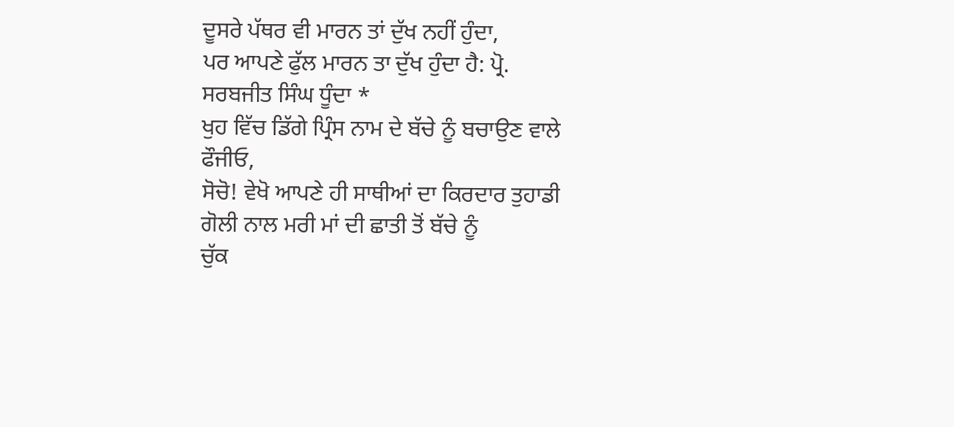ਦੂਸਰੇ ਪੱਥਰ ਵੀ ਮਾਰਨ ਤਾਂ ਦੁੱਖ ਨਹੀਂ ਹੁੰਦਾ,
ਪਰ ਆਪਣੇ ਫੁੱਲ ਮਾਰਨ ਤਾ ਦੁੱਖ ਹੁੰਦਾ ਹੈ: ਪ੍ਰੋ.
ਸਰਬਜੀਤ ਸਿੰਘ ਧੂੰਦਾ *
ਖੁਹ ਵਿੱਚ ਡਿੱਗੇ ਪ੍ਰਿੰਸ ਨਾਮ ਦੇ ਬੱਚੇ ਨੂੰ ਬਚਾਉਣ ਵਾਲੇ ਫੌਜੀਓ,
ਸੋਚੋ! ਵੇਖੋ ਆਪਣੇ ਹੀ ਸਾਥੀਆਂ ਦਾ ਕਿਰਦਾਰ ਤੁਹਾਡੀ ਗੋਲੀ ਨਾਲ ਮਰੀ ਮਾਂ ਦੀ ਛਾਤੀ ਤੋਂ ਬੱਚੇ ਨੂੰ
ਚੁੱਕ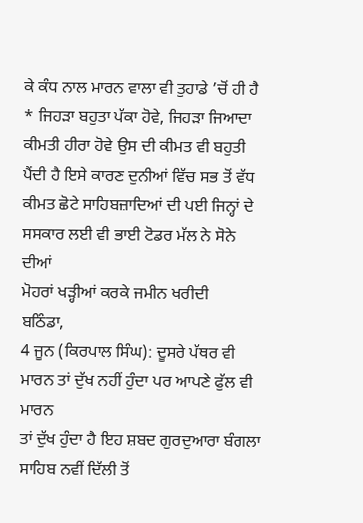ਕੇ ਕੰਧ ਨਾਲ ਮਾਰਨ ਵਾਲਾ ਵੀ ਤੁਹਾਡੇ ’ਚੋਂ ਹੀ ਹੈ
* ਜਿਹੜਾ ਬਹੁਤਾ ਪੱਕਾ ਹੋਵੇ, ਜਿਹੜਾ ਜਿਆਦਾ
ਕੀਮਤੀ ਹੀਰਾ ਹੋਵੇ ਉਸ ਦੀ ਕੀਮਤ ਵੀ ਬਹੁਤੀ ਪੈਂਦੀ ਹੈ ਇਸੇ ਕਾਰਣ ਦੁਨੀਆਂ ਵਿੱਚ ਸਭ ਤੋਂ ਵੱਧ
ਕੀਮਤ ਛੋਟੇ ਸਾਹਿਬਜ਼ਾਦਿਆਂ ਦੀ ਪਈ ਜਿਨ੍ਹਾਂ ਦੇ ਸਸਕਾਰ ਲਈ ਵੀ ਭਾਈ ਟੋਡਰ ਮੱਲ ਨੇ ਸੋਨੇ ਦੀਆਂ
ਮੋਹਰਾਂ ਖੜ੍ਹੀਆਂ ਕਰਕੇ ਜਮੀਨ ਖਰੀਦੀ
ਬਠਿੰਡਾ,
4 ਜੂਨ (ਕਿਰਪਾਲ ਸਿੰਘ): ਦੂਸਰੇ ਪੱਥਰ ਵੀ ਮਾਰਨ ਤਾਂ ਦੁੱਖ ਨਹੀਂ ਹੁੰਦਾ ਪਰ ਆਪਣੇ ਫੁੱਲ ਵੀ ਮਾਰਨ
ਤਾਂ ਦੁੱਖ ਹੁੰਦਾ ਹੈ ਇਹ ਸ਼ਬਦ ਗੁਰਦੁਆਰਾ ਬੰਗਲਾ ਸਾਹਿਬ ਨਵੀਂ ਦਿੱਲੀ ਤੋਂ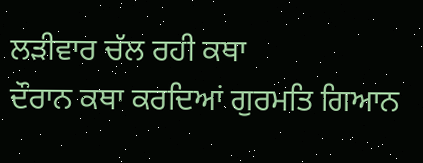ਲੜੀਵਾਰ ਚੱਲ ਰਹੀ ਕਥਾ
ਦੌਰਾਨ ਕਥਾ ਕਰਦਿਆਂ ਗੁਰਮਤਿ ਗਿਆਨ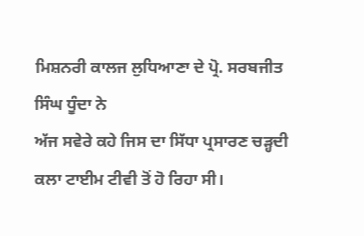ਮਿਸ਼ਨਰੀ ਕਾਲਜ ਲੁਧਿਆਣਾ ਦੇ ਪ੍ਰੋ. ਸਰਬਜੀਤ ਸਿੰਘ ਧੂੰਦਾ ਨੇ
ਅੱਜ ਸਵੇਰੇ ਕਹੇ ਜਿਸ ਦਾ ਸਿੱਧਾ ਪ੍ਰਸਾਰਣ ਚੜ੍ਹਦੀ ਕਲਾ ਟਾਈਮ ਟੀਵੀ ਤੋਂ ਹੋ ਰਿਹਾ ਸੀ।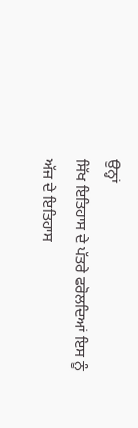ਉਨ੍ਹਾਂ
ਸਿੱਖ ਇਤਿਹਾਸ ਦੇ ਪੱਤਰੇ ਫਰੋਲਦਿਆਂ ਇਸ ਨੂੰ ਅੱਜ ਦੇ ਇਤਿਹਾਸ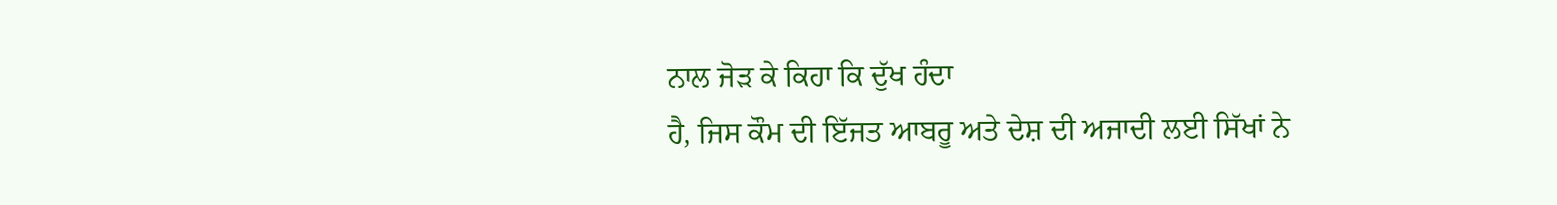ਨਾਲ ਜੋੜ ਕੇ ਕਿਹਾ ਕਿ ਦੁੱਖ ਹੰਦਾ
ਹੈ, ਜਿਸ ਕੌਮ ਦੀ ਇੱਜਤ ਆਬਰੂ ਅਤੇ ਦੇਸ਼ ਦੀ ਅਜਾਦੀ ਲਈ ਸਿੱਖਾਂ ਨੇ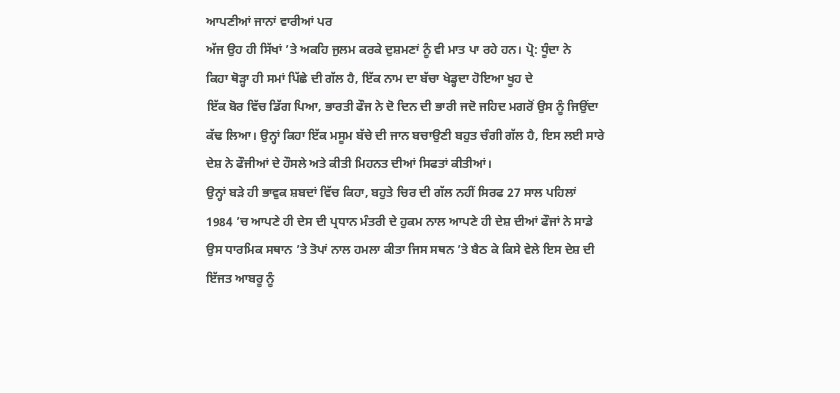ਆਪਣੀਆਂ ਜਾਨਾਂ ਵਾਰੀਆਂ ਪਰ
ਅੱਜ ਉਹ ਹੀ ਸਿੱਖਾਂ ’ਤੇ ਅਕਹਿ ਜੁਲਮ ਕਰਕੇ ਦੁਸ਼ਮਣਾਂ ਨੂੰ ਵੀ ਮਾਤ ਪਾ ਰਹੇ ਹਨ। ਪ੍ਰੋ: ਧੂੰਦਾ ਨੇ
ਕਿਹਾ ਥੋੜ੍ਹਾ ਹੀ ਸਮਾਂ ਪਿੱਛੇ ਦੀ ਗੱਲ ਹੈ, ਇੱਕ ਨਾਮ ਦਾ ਬੱਚਾ ਖੇਡ੍ਹਦਾ ਹੋਇਆ ਖੂਹ ਦੇ
ਇੱਕ ਬੋਰ ਵਿੱਚ ਡਿੱਗ ਪਿਆ, ਭਾਰਤੀ ਫੌਜ ਨੇ ਦੋ ਦਿਨ ਦੀ ਭਾਰੀ ਜਦੋ ਜਹਿਦ ਮਗਰੋਂ ਉਸ ਨੂੰ ਜਿਉਂਦਾ
ਕੱਢ ਲਿਆ। ਉਨ੍ਹਾਂ ਕਿਹਾ ਇੱਕ ਮਸੂਮ ਬੱਚੇ ਦੀ ਜਾਨ ਬਚਾਉਣੀ ਬਹੁਤ ਚੰਗੀ ਗੱਲ ਹੈ, ਇਸ ਲਈ ਸਾਰੇ
ਦੇਸ਼ ਨੇ ਫੌਜੀਆਂ ਦੇ ਹੌਸਲੇ ਅਤੇ ਕੀਤੀ ਮਿਹਨਤ ਦੀਆਂ ਸਿਫਤਾਂ ਕੀਤੀਆਂ।
ਉਨ੍ਹਾਂ ਬੜੇ ਹੀ ਭਾਵੁਕ ਸ਼ਬਦਾਂ ਵਿੱਚ ਕਿਹਾ, ਬਹੁਤੇ ਚਿਰ ਦੀ ਗੱਲ ਨਹੀਂ ਸਿਰਫ 27 ਸਾਲ ਪਹਿਲਾਂ
1984 ’ਚ ਆਪਣੇ ਹੀ ਦੇਸ ਦੀ ਪ੍ਰਧਾਨ ਮੰਤਰੀ ਦੇ ਹੁਕਮ ਨਾਲ ਆਪਣੇ ਹੀ ਦੇਸ਼ ਦੀਆਂ ਫੌਜਾਂ ਨੇ ਸਾਡੇ
ਉਸ ਧਾਰਮਿਕ ਸਥਾਨ ’ਤੇ ਤੋਪਾਂ ਨਾਲ ਹਮਲਾ ਕੀਤਾ ਜਿਸ ਸਥਨ ’ਤੇ ਬੈਠ ਕੇ ਕਿਸੇ ਵੇਲੇ ਇਸ ਦੇਸ਼ ਦੀ
ਇੱਜਤ ਆਬਰੂ ਨੂੰ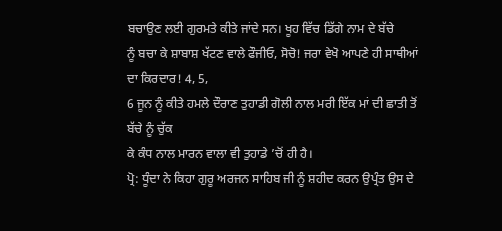ਬਚਾਉਣ ਲਈ ਗੁਰਮਤੇ ਕੀਤੇ ਜਾਂਦੇ ਸਨ। ਖੂਹ ਵਿੱਚ ਡਿੱਗੇ ਨਾਮ ਦੇ ਬੱਚੇ
ਨੂੰ ਬਚਾ ਕੇ ਸ਼ਾਬਾਸ਼ ਖੱਟਣ ਵਾਲੇ ਫੌਜੀਓ, ਸੋਚੋ! ਜਰਾ ਵੇਖੋ ਆਪਣੇ ਹੀ ਸਾਥੀਆਂ ਦਾ ਕਿਰਦਾਰ! 4, 5,
6 ਜੂਨ ਨੂੰ ਕੀਤੇ ਹਮਲੇ ਦੌਰਾਣ ਤੁਹਾਡੀ ਗੋਲੀ ਨਾਲ ਮਰੀ ਇੱਕ ਮਾਂ ਦੀ ਛਾਤੀ ਤੋਂ ਬੱਚੇ ਨੂੰ ਚੁੱਕ
ਕੇ ਕੰਧ ਨਾਲ ਮਾਰਨ ਵਾਲਾ ਵੀ ਤੁਹਾਡੇ ’ਚੋਂ ਹੀ ਹੈ।
ਪ੍ਰੋ: ਧੂੰਦਾ ਨੇ ਕਿਹਾ ਗੁਰੂ ਅਰਜਨ ਸਾਹਿਬ ਜੀ ਨੂੰ ਸ਼ਹੀਦ ਕਰਨ ਉਪ੍ਰੰਤ ਉਸ ਦੇ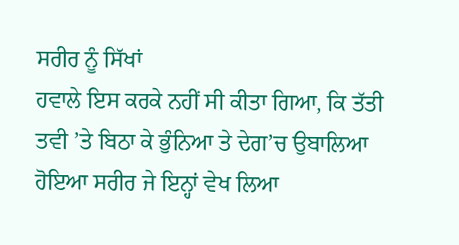ਸਰੀਰ ਨੂੰ ਸਿੱਖਾਂ
ਹਵਾਲੇ ਇਸ ਕਰਕੇ ਨਹੀਂ ਸੀ ਕੀਤਾ ਗਿਆ, ਕਿ ਤੱਤੀ ਤਵੀ ’ਤੇ ਬਿਠਾ ਕੇ ਭੁੰਨਿਆ ਤੇ ਦੇਗ’ਚ ਉਬਾਲਿਆ
ਹੋਇਆ ਸਰੀਰ ਜੇ ਇਨ੍ਹਾਂ ਵੇਖ ਲਿਆ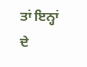ਤਾਂ ਇਨ੍ਹਾਂ ਦੇ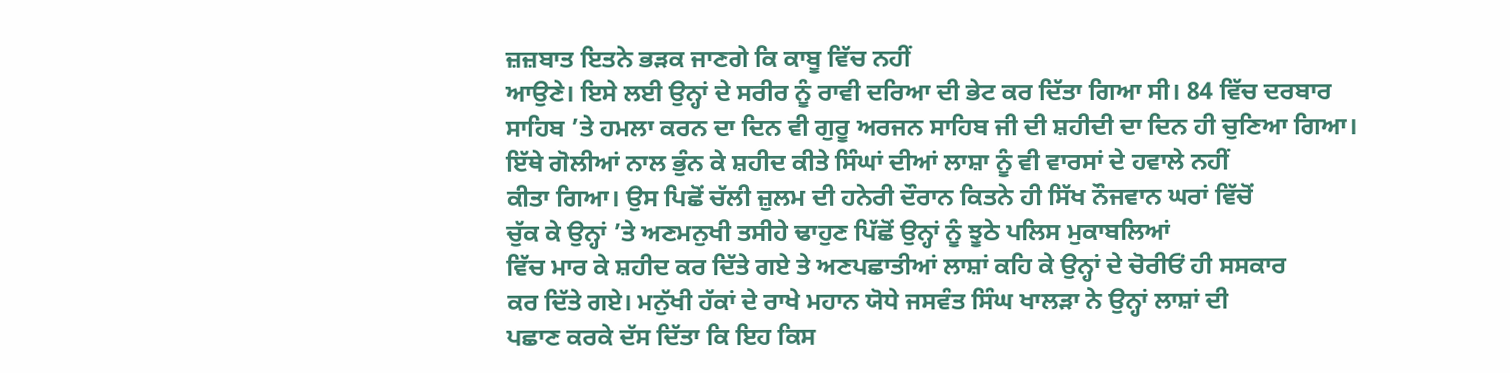ਜ਼ਜ਼ਬਾਤ ਇਤਨੇ ਭੜਕ ਜਾਣਗੇ ਕਿ ਕਾਬੂ ਵਿੱਚ ਨਹੀਂ
ਆਉਣੇ। ਇਸੇ ਲਈ ਉਨ੍ਹਾਂ ਦੇ ਸਰੀਰ ਨੂੰ ਰਾਵੀ ਦਰਿਆ ਦੀ ਭੇਟ ਕਰ ਦਿੱਤਾ ਗਿਆ ਸੀ। 84 ਵਿੱਚ ਦਰਬਾਰ
ਸਾਹਿਬ ’ਤੇ ਹਮਲਾ ਕਰਨ ਦਾ ਦਿਨ ਵੀ ਗੁਰੂ ਅਰਜਨ ਸਾਹਿਬ ਜੀ ਦੀ ਸ਼ਹੀਦੀ ਦਾ ਦਿਨ ਹੀ ਚੁਣਿਆ ਗਿਆ।
ਇੱਥੇ ਗੋਲੀਆਂ ਨਾਲ ਭੁੰਨ ਕੇ ਸ਼ਹੀਦ ਕੀਤੇ ਸਿੰਘਾਂ ਦੀਆਂ ਲਾਸ਼ਾ ਨੂੰ ਵੀ ਵਾਰਸਾਂ ਦੇ ਹਵਾਲੇ ਨਹੀਂ
ਕੀਤਾ ਗਿਆ। ਉਸ ਪਿਛੋਂ ਚੱਲੀ ਜ਼ੁਲਮ ਦੀ ਹਨੇਰੀ ਦੌਰਾਨ ਕਿਤਨੇ ਹੀ ਸਿੱਖ ਨੌਜਵਾਨ ਘਰਾਂ ਵਿੱਚੋਂ
ਚੁੱਕ ਕੇ ਉਨ੍ਹਾਂ ’ਤੇ ਅਣਮਨੁਖੀ ਤਸੀਹੇ ਢਾਹੁਣ ਪਿੱਛੋਂ ਉਨ੍ਹਾਂ ਨੂੰ ਝੂਠੇ ਪਲਿਸ ਮੁਕਾਬਲਿਆਂ
ਵਿੱਚ ਮਾਰ ਕੇ ਸ਼ਹੀਦ ਕਰ ਦਿੱਤੇ ਗਏ ਤੇ ਅਣਪਛਾਤੀਆਂ ਲਾਸ਼ਾਂ ਕਹਿ ਕੇ ਉਨ੍ਹਾਂ ਦੇ ਚੋਰੀਓਂ ਹੀ ਸਸਕਾਰ
ਕਰ ਦਿੱਤੇ ਗਏ। ਮਨੁੱਖੀ ਹੱਕਾਂ ਦੇ ਰਾਖੇ ਮਹਾਨ ਯੋਧੇ ਜਸਵੰਤ ਸਿੰਘ ਖਾਲੜਾ ਨੇ ਉਨ੍ਹਾਂ ਲਾਸ਼ਾਂ ਦੀ
ਪਛਾਣ ਕਰਕੇ ਦੱਸ ਦਿੱਤਾ ਕਿ ਇਹ ਕਿਸ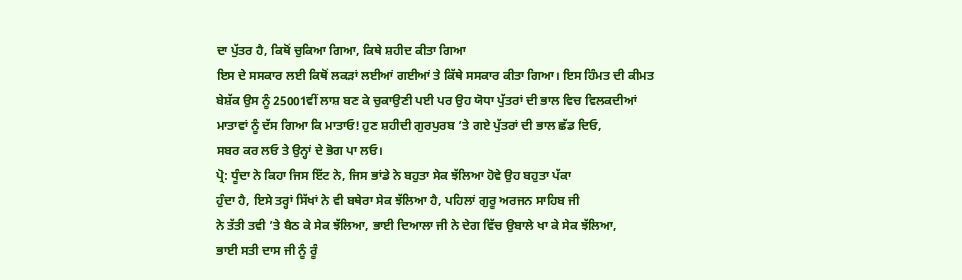ਦਾ ਪੁੱਤਰ ਹੈ, ਕਿਥੋਂ ਚੁਕਿਆ ਗਿਆ, ਕਿਥੇ ਸ਼ਹੀਦ ਕੀਤਾ ਗਿਆ
ਇਸ ਦੇ ਸਸਕਾਰ ਲਈ ਕਿਥੋਂ ਲਕੜਾਂ ਲਈਆਂ ਗਈਆਂ ਤੇ ਕਿੱਥੇ ਸਸਕਾਰ ਕੀਤਾ ਗਿਆ। ਇਸ ਹਿੰਮਤ ਦੀ ਕੀਮਤ
ਬੇਸ਼ੱਕ ਉਸ ਨੂੰ 25001ਵੀਂ ਲਾਸ਼ ਬਣ ਕੇ ਚੁਕਾਉਣੀ ਪਈ ਪਰ ਉਹ ਯੋਧਾ ਪੁੱਤਰਾਂ ਦੀ ਭਾਲ ਵਿਚ ਵਿਲਕਦੀਆਂ
ਮਾਤਾਵਾਂ ਨੂੰ ਦੱਸ ਗਿਆ ਕਿ ਮਾਤਾਓ! ਹੁਣ ਸ਼ਹੀਦੀ ਗੁਰਪੁਰਬ ’ਤੇ ਗਏ ਪੁੱਤਰਾਂ ਦੀ ਭਾਲ ਛੱਡ ਦਿਓ,
ਸਬਰ ਕਰ ਲਓ ਤੇ ਉਨ੍ਹਾਂ ਦੇ ਭੋਗ ਪਾ ਲਓ।
ਪ੍ਰੋ: ਧੂੰਦਾ ਨੇ ਕਿਹਾ ਜਿਸ ਇੱਟ ਨੇ, ਜਿਸ ਭਾਂਡੇ ਨੇ ਬਹੁਤਾ ਸੇਕ ਝੱਲਿਆ ਹੋਵੇ ਉਹ ਬਹੁਤਾ ਪੱਕਾ
ਹੁੰਦਾ ਹੈ, ਇਸੇ ਤਰ੍ਹਾਂ ਸਿੱਖਾਂ ਨੇ ਵੀ ਬਥੇਰਾ ਸੇਕ ਝੱਲਿਆ ਹੈ, ਪਹਿਲਾਂ ਗੁਰੂ ਅਰਜਨ ਸਾਹਿਬ ਜੀ
ਨੇ ਤੱਤੀ ਤਵੀ ’ਤੇ ਬੈਠ ਕੇ ਸੇਕ ਝੱਲਿਆ, ਭਾਈ ਦਿਆਲਾ ਜੀ ਨੇ ਦੇਗ ਵਿੱਚ ਉਬਾਲੇ ਖਾ ਕੇ ਸੇਕ ਝੱਲਿਆ,
ਭਾਈ ਸਤੀ ਦਾਸ ਜੀ ਨੂੰ ਰੂੰ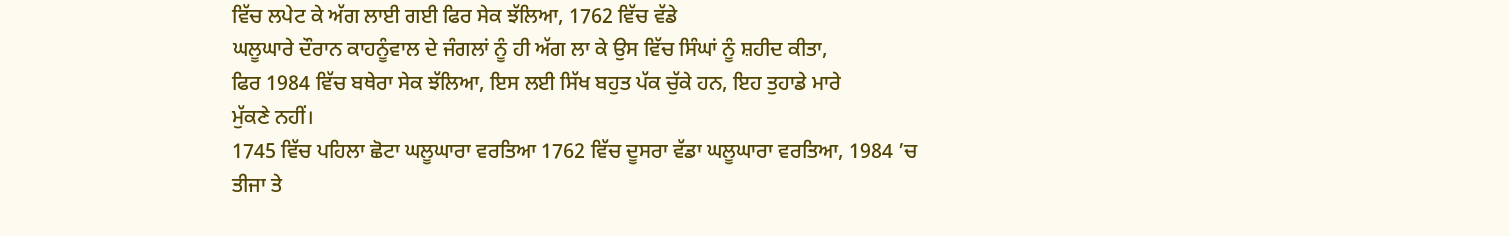ਵਿੱਚ ਲਪੇਟ ਕੇ ਅੱਗ ਲਾਈ ਗਈ ਫਿਰ ਸੇਕ ਝੱਲਿਆ, 1762 ਵਿੱਚ ਵੱਡੇ
ਘਲੂਘਾਰੇ ਦੌਰਾਨ ਕਾਹਨੂੰਵਾਲ ਦੇ ਜੰਗਲਾਂ ਨੂੰ ਹੀ ਅੱਗ ਲਾ ਕੇ ਉਸ ਵਿੱਚ ਸਿੰਘਾਂ ਨੂੰ ਸ਼ਹੀਦ ਕੀਤਾ,
ਫਿਰ 1984 ਵਿੱਚ ਬਥੇਰਾ ਸੇਕ ਝੱਲਿਆ, ਇਸ ਲਈ ਸਿੱਖ ਬਹੁਤ ਪੱਕ ਚੁੱਕੇ ਹਨ, ਇਹ ਤੁਹਾਡੇ ਮਾਰੇ
ਮੁੱਕਣੇ ਨਹੀਂ।
1745 ਵਿੱਚ ਪਹਿਲਾ ਛੋਟਾ ਘਲੂਘਾਰਾ ਵਰਤਿਆ 1762 ਵਿੱਚ ਦੂਸਰਾ ਵੱਡਾ ਘਲੂਘਾਰਾ ਵਰਤਿਆ, 1984 ’ਚ
ਤੀਜਾ ਤੇ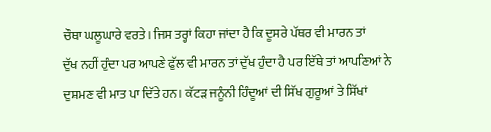ਚੌਥਾ ਘਲੂਘਾਰੇ ਵਰਤੇ। ਜਿਸ ਤਰ੍ਹਾਂ ਕਿਹਾ ਜਾਂਦਾ ਹੈ ਕਿ ਦੂਸਰੇ ਪੱਥਰ ਵੀ ਮਾਰਨ ਤਾਂ
ਦੁੱਖ ਨਹੀਂ ਹੁੰਦਾ ਪਰ ਆਪਣੇ ਫੁੱਲ ਵੀ ਮਾਰਨ ਤਾਂ ਦੁੱਖ ਹੁੰਦਾ ਹੈ ਪਰ ਇੱਥੇ ਤਾਂ ਆਪਣਿਆਂ ਨੇ
ਦੁਸ਼ਮਣ ਵੀ ਮਾਤ ਪਾ ਦਿੱਤੇ ਹਨ। ਕੱਟੜ ਜਨੂੰਨੀ ਹਿੰਦੂਆਂ ਦੀ ਸਿੱਖ ਗੁਰੂਆਂ ਤੇ ਸਿੱਖਾਂ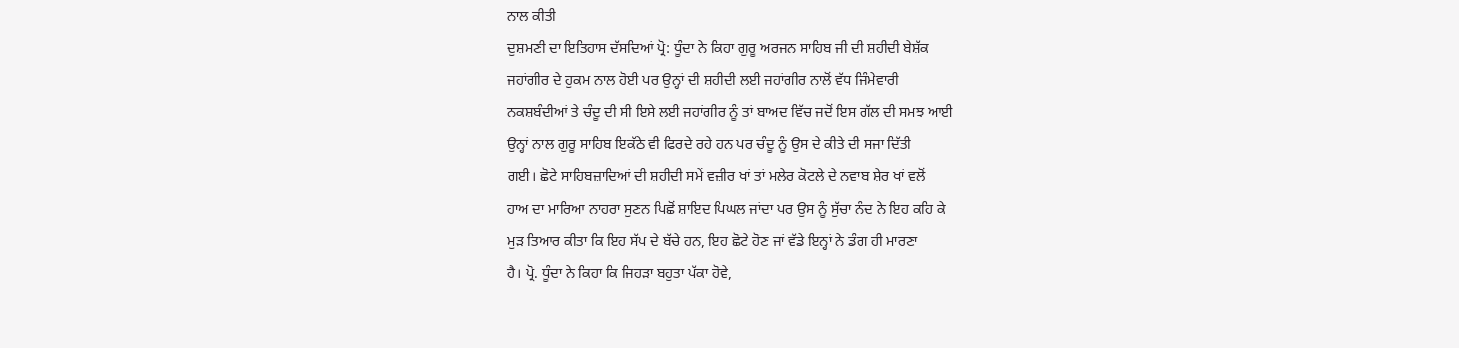ਨਾਲ ਕੀਤੀ
ਦੁਸ਼ਮਣੀ ਦਾ ਇਤਿਹਾਸ ਦੱਸਦਿਆਂ ਪ੍ਰੋ: ਧੂੰਦਾ ਨੇ ਕਿਹਾ ਗੁਰੂ ਅਰਜਨ ਸਾਹਿਬ ਜੀ ਦੀ ਸ਼ਹੀਦੀ ਬੇਸ਼ੱਕ
ਜਹਾਂਗੀਰ ਦੇ ਹੁਕਮ ਨਾਲ ਹੋਈ ਪਰ ਉਨ੍ਹਾਂ ਦੀ ਸ਼ਹੀਦੀ ਲਈ ਜਹਾਂਗੀਰ ਨਾਲੋਂ ਵੱਧ ਜਿੰਮੇਵਾਰੀ
ਨਕਸ਼ਬੰਦੀਆਂ ਤੇ ਚੰਦੂ ਦੀ ਸੀ ਇਸੇ ਲਈ ਜਹਾਂਗੀਰ ਨੂੰ ਤਾਂ ਬਾਅਦ ਵਿੱਚ ਜਦੋਂ ਇਸ ਗੱਲ ਦੀ ਸਮਝ ਆਈ
ਉਨ੍ਹਾਂ ਨਾਲ ਗੁਰੂ ਸਾਹਿਬ ਇਕੱਠੇ ਵੀ ਫਿਰਦੇ ਰਹੇ ਹਨ ਪਰ ਚੰਦੂ ਨੂੰ ਉਸ ਦੇ ਕੀਤੇ ਦੀ ਸਜਾ ਦਿੱਤੀ
ਗਈ। ਛੋਟੇ ਸਾਹਿਬਜ਼ਾਦਿਆਂ ਦੀ ਸ਼ਹੀਦੀ ਸਮੇਂ ਵਜ਼ੀਰ ਖਾਂ ਤਾਂ ਮਲੇਰ ਕੋਟਲੇ ਦੇ ਨਵਾਬ ਸ਼ੇਰ ਖਾਂ ਵਲੋਂ
ਹਾਅ ਦਾ ਮਾਰਿਆ ਨਾਹਰਾ ਸੁਣਨ ਪਿਛੋਂ ਸ਼ਾਇਦ ਪਿਘਲ ਜਾਂਦਾ ਪਰ ਉਸ ਨੂੰ ਸੁੱਚਾ ਨੰਦ ਨੇ ਇਹ ਕਹਿ ਕੇ
ਮੁੜ ਤਿਆਰ ਕੀਤਾ ਕਿ ਇਹ ਸੱਪ ਦੇ ਬੱਚੇ ਹਨ, ਇਹ ਛੋਟੇ ਹੋਣ ਜਾਂ ਵੱਡੇ ਇਨ੍ਹਾਂ ਨੇ ਡੰਗ ਹੀ ਮਾਰਣਾ
ਹੈ। ਪ੍ਰੋ. ਧੂੰਦਾ ਨੇ ਕਿਹਾ ਕਿ ਜਿਹੜਾ ਬਹੁਤਾ ਪੱਕਾ ਹੋਵੇ,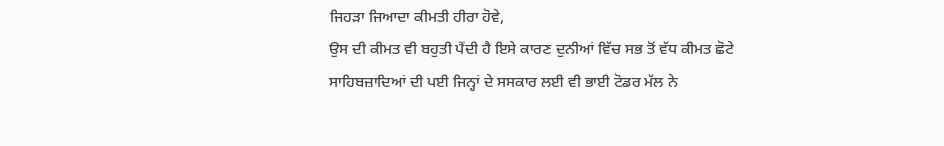ਜਿਹੜਾ ਜਿਆਦਾ ਕੀਮਤੀ ਹੀਰਾ ਹੋਵੇ,
ਉਸ ਦੀ ਕੀਮਤ ਵੀ ਬਹੁਤੀ ਪੈਂਦੀ ਹੈ ਇਸੇ ਕਾਰਣ ਦੁਨੀਆਂ ਵਿੱਚ ਸਭ ਤੋਂ ਵੱਧ ਕੀਮਤ ਛੋਟੇ
ਸਾਹਿਬਜ਼ਾਦਿਆਂ ਦੀ ਪਈ ਜਿਨ੍ਹਾਂ ਦੇ ਸਸਕਾਰ ਲਈ ਵੀ ਭਾਈ ਟੋਡਰ ਮੱਲ ਨੇ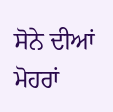ਸੋਨੇ ਦੀਆਂ ਮੋਹਰਾਂ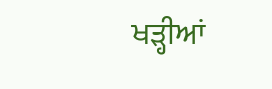ਖੜ੍ਹੀਆਂ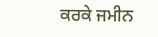ਕਰਕੇ ਜਮੀਨ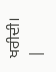ਖਰੀਦੀ। |